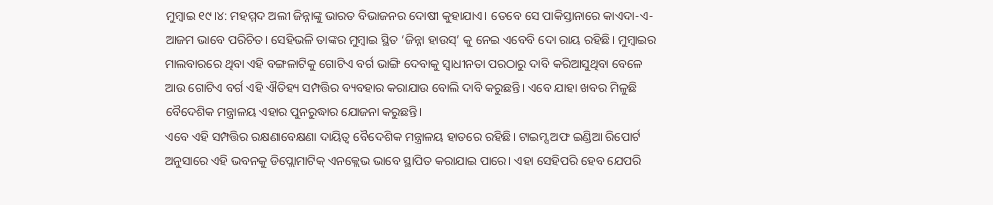ମୁମ୍ବାଇ ୧୯।୪: ମହମ୍ମଦ ଅଲୀ ଜିନ୍ନାଙ୍କୁ ଭାରତ ବିଭାଜନର ଦୋଷୀ କୁହାଯାଏ। ତେବେ ସେ ପାକିସ୍ତାନାରେ କାଏଦା-ଏ-ଆଜମ ଭାବେ ପରିଚିତ। ସେହିଭଳି ତାଙ୍କର ମୁମ୍ବାଇ ସ୍ଥିତ ‘ଜିନ୍ନା ହାଉସ୍’ କୁ ନେଇ ଏବେବି ଦୋ ରାୟ ରହିଛି। ମୁମ୍ବାଇର ମାଲବାରରେ ଥିବା ଏହି ବଙ୍ଗଳାଟିକୁ ଗୋଟିଏ ବର୍ଗ ଭାଙ୍ଗି ଦେବାକୁ ସ୍ୱାଧୀନତା ପରଠାରୁ ଦାବି କରିଆସୁଥିବା ବେଳେ ଆଉ ଗୋଟିଏ ବର୍ଗ ଏହି ଐତିହ୍ୟ ସମ୍ପତ୍ତିର ବ୍ୟବହାର କରାଯାଉ ବୋଲି ଦାବି କରୁଛନ୍ତି। ଏବେ ଯାହା ଖବର ମିଳୁଛି ବୈଦେଶିକ ମନ୍ତ୍ରାଳୟ ଏହାର ପୁନରୁଦ୍ଧାର ଯୋଜନା କରୁଛନ୍ତି।
ଏବେ ଏହି ସମ୍ପତ୍ତିର ରକ୍ଷଣାବେକ୍ଷଣା ଦାୟିତ୍ୱ ବୈଦେଶିକ ମନ୍ତ୍ରାଳୟ ହାତରେ ରହିଛି। ଟାଇମ୍ସ ଅଫ ଇଣ୍ଡିଆ ରିପୋର୍ଟ ଅନୁସାରେ ଏହି ଭବନକୁ ଡିପ୍ଲୋମାଟିକ୍ ଏନକ୍ଲେଭ ଭାବେ ସ୍ଥାପିତ କରାଯାଇ ପାରେ। ଏହା ସେହିପରି ହେବ ଯେପରି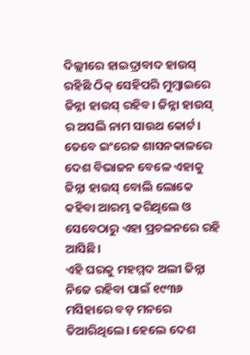ଦିଲ୍ଲୀରେ ହାଇଦ୍ରାବାଦ ହାଉସ୍ ରହିଛି ଠିକ୍ ସେହିପରି ମୁମ୍ବାଇରେ ଜିନ୍ନା ହାଉସ୍ ରହିବ। ଜିନ୍ନା ହାଉସ୍ ର ଅସଲି ନାମ ସାଉଥ କୋର୍ଟ। ତେବେ ଇଂରେଜ ଶାସନକାଳରେ ଦେଶ ବିଭାଜନ ବେଳେ ଏହାକୁ ଜିନ୍ନା ହାଉସ୍ ବୋଲି ଲୋକେ କହିବା ଆରମ୍ଭ କରିଥିଲେ ଓ ସେବେଠାରୁ ଏହା ପ୍ରଚଳନରେ ରହି ଆସିଛି।
ଏହି ଘରକୁ ମହମ୍ମଦ ଅଲୀ ଜିନ୍ନା ନିଜେ ରହିବା ପାଇଁ ୧୯୩୬ ମସିହାରେ ବଡ଼ ମନରେ ତିଆରିଥିଲେ। ହେଲେ ଦେଶ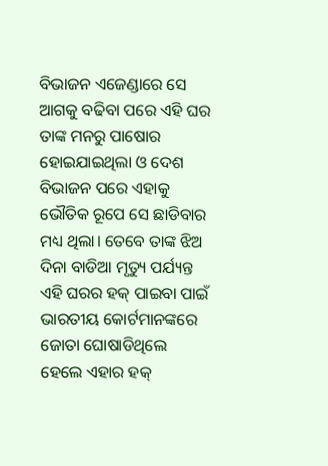ବିଭାଜନ ଏଜେଣ୍ଡାରେ ସେ ଆଗକୁ ବଢିବା ପରେ ଏହି ଘର ତାଙ୍କ ମନରୁ ପାଷୋର ହୋଇଯାଇଥିଲା ଓ ଦେଶ ବିଭାଜନ ପରେ ଏହାକୁ ଭୌତିକ ରୂପେ ସେ ଛାଡିବାର ମଧ୍ୟ ଥିଲା। ତେବେ ତାଙ୍କ ଝିଅ ଦିନା ବାଡିଆ ମୃତ୍ୟୁ ପର୍ଯ୍ୟନ୍ତ ଏହି ଘରର ହକ୍ ପାଇବା ପାଇଁ ଭାରତୀୟ କୋର୍ଟମାନଙ୍କରେ ଜୋତା ଘୋଷାଡିଥିଲେ ହେଲେ ଏହାର ହକ୍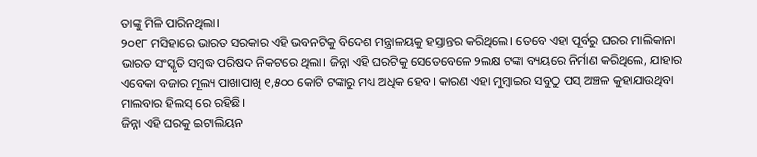ତାଙ୍କୁ ମିଳି ପାରିନଥିଲା।
୨୦୧୮ ମସିହାରେ ଭାରତ ସରକାର ଏହି ଭବନଟିକୁ ବିଦେଶ ମନ୍ତ୍ରାଳୟକୁ ହସ୍ତାନ୍ତର କରିଥିଲେ। ତେବେ ଏହା ପୂର୍ବରୁ ଘରର ମାଲିକାନା ଭାରତ ସଂସ୍କୃତି ସମ୍ବଦ୍ଧ ପରିଷଦ ନିକଟରେ ଥିଲା। ଜିନ୍ନା ଏହି ଘରଟିକୁ ସେତେବେଳେ ୨ଲକ୍ଷ ଟଙ୍କା ବ୍ୟୟରେ ନିର୍ମାଣ କରିଥିଲେ, ଯାହାର ଏବେକା ବଜାର ମୂଲ୍ୟ ପାଖାପାଖି ୧,୫୦୦ କୋଟି ଟଙ୍କାରୁ ମଧ୍ୟ ଅଧିକ ହେବ। କାରଣ ଏହା ମୁମ୍ବାଇର ସବୁଠୁ ପସ୍ ଅଞ୍ଚଳ କୁହାଯାଉଥିବା ମାଲବାର ହିଲସ୍ ରେ ରହିଛି।
ଜିନ୍ନା ଏହି ଘରକୁ ଇଟାଲିୟନ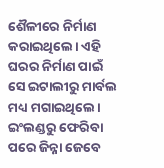ଶୈଳୀରେ ନିର୍ମାଣ କରାଇଥିଲେ। ଏହି ଘରର ନିର୍ମାଣ ପାଇଁ ସେ ଇଟାଲୀରୁ ମାର୍ବଲ ମଧ୍ୟ ମଗାଇଥିଲେ। ଇଂଲଣ୍ଡରୁ ଫେରିବା ପରେ ଜିନ୍ନା ଜେବେ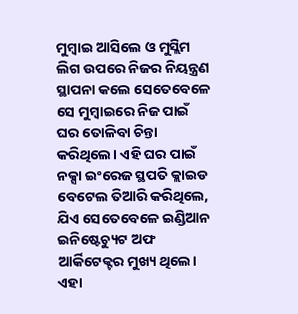ମୁମ୍ବାଇ ଆସିଲେ ଓ ମୁସ୍ଲିମ ଲିଗ ଉପରେ ନିଜର ନିୟନ୍ତ୍ରଣ ସ୍ଥାପନା କଲେ ସେତେବେଳେ ସେ ମୁମ୍ବାଇରେ ନିଜ ପାଇଁ ଘର ତୋଳିବା ଚିନ୍ତା କରିଥିଲେ। ଏହି ଘର ପାଇଁ ନକ୍ସା ଇଂରେଜ ସ୍ଥପତି କ୍ଲାଇଡ ବେଟେଲ ତିଆରି କରିଥିଲେ, ଯିଏ ସେତେବେଳେ ଇଣ୍ଡିଆନ ଇନିଷ୍ଟେଚ୍ୟୁଟ ଅଫ ଆର୍କିଟେକ୍ଟର ମୁଖ୍ୟ ଥିଲେ। ଏହା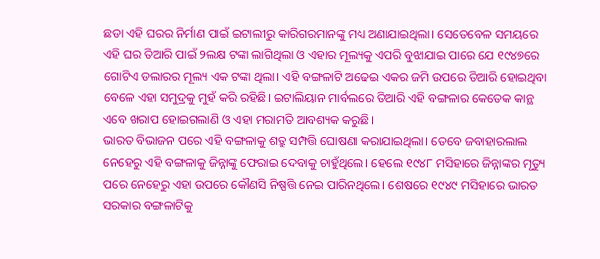ଛଡା ଏହି ଘରର ନିର୍ମାଣ ପାଇଁ ଇଟାଲୀରୁ କାରିଗରମାନଙ୍କୁ ମଧ୍ୟ ଅଣାଯାଇଥିଲା। ସେତେବେଳ ସମୟରେ ଏହି ଘର ତିଆରି ପାଇଁ ୨ଲକ୍ଷ ଟଙ୍କା ଲାଗିଥିଲା ଓ ଏହାର ମୂଲ୍ୟକୁ ଏପରି ବୁଝାଯାଇ ପାରେ ଯେ ୧୯୪୭ରେ ଗୋଟିଏ ଡଲାରର ମୂଲ୍ୟ ଏକ ଟଙ୍କା ଥିଲା। ଏହି ବଙ୍ଗଳାଟି ଅଢେଇ ଏକର ଜମି ଉପରେ ତିଆରି ହୋଇଥିବା ବେଳେ ଏହା ସମୁଦ୍ରକୁ ମୁହଁ କରି ରହିଛି। ଇଟାଲିୟାନ ମାର୍ବଲରେ ତିଆରି ଏହି ବଙ୍ଗଳାର କେତେକ କାନ୍ଥ ଏବେ ଖରାପ ହୋଇଗଲାଣି ଓ ଏହା ମରାମତି ଆବଶ୍ୟକ କରୁଛି।
ଭାରତ ବିଭାଜନ ପରେ ଏହି ବଙ୍ଗଳାକୁ ଶତ୍ରୁ ସମ୍ପତ୍ତି ଘୋଷଣା କରାଯାଇଥିଲା। ତେବେ ଜବାହାରଲାଲ ନେହେରୁ ଏହି ବଙ୍ଗଳାକୁ ଜିନ୍ନାଙ୍କୁ ଫେରାଇ ଦେବାକୁ ଚାହୁଁଥିଲେ। ହେଲେ ୧୯୪୮ ମସିହାରେ ଜିନ୍ନାଙ୍କର ମୃତ୍ୟୁ ପରେ ନେହେରୁ ଏହା ଉପରେ କୌଣସି ନିଷ୍ପତ୍ତି ନେଇ ପାରିନଥିଲେ। ଶେଷରେ ୧୯୪୯ ମସିହାରେ ଭାରତ ସରକାର ବଙ୍ଗଳାଟିକୁ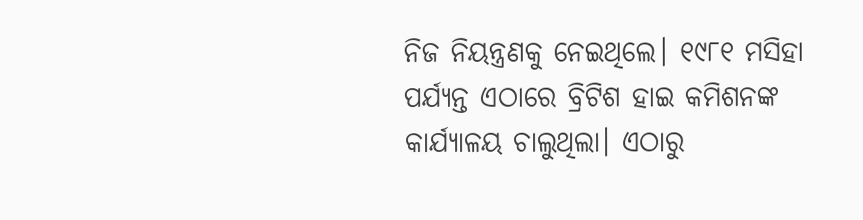ନିଜ ନିୟନ୍ତ୍ରଣକୁ ନେଇଥିଲେ। ୧୯୮୧ ମସିହା ପର୍ଯ୍ୟନ୍ତ ଏଠାରେ ବ୍ରିଟିଶ ହାଇ କମିଶନଙ୍କ କାର୍ଯ୍ୟାଳୟ ଚାଲୁଥିଲା। ଏଠାରୁ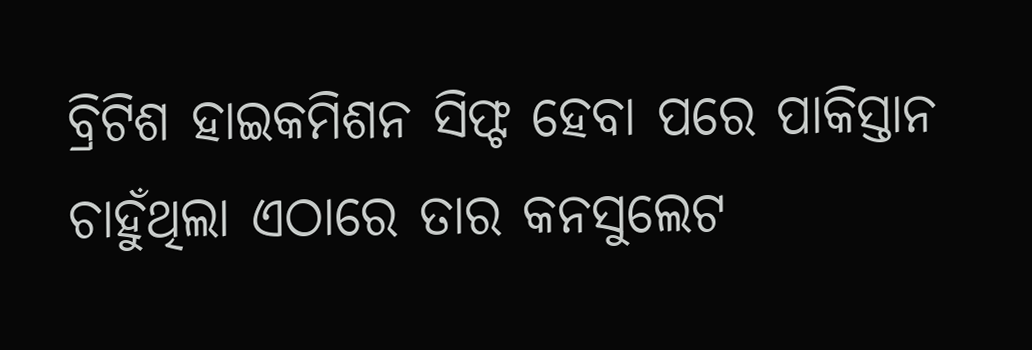ବ୍ରିଟିଶ ହାଇକମିଶନ ସିଫ୍ଟ ହେବା ପରେ ପାକିସ୍ତାନ ଚାହୁଁଥିଲା ଏଠାରେ ତାର କନସୁଲେଟ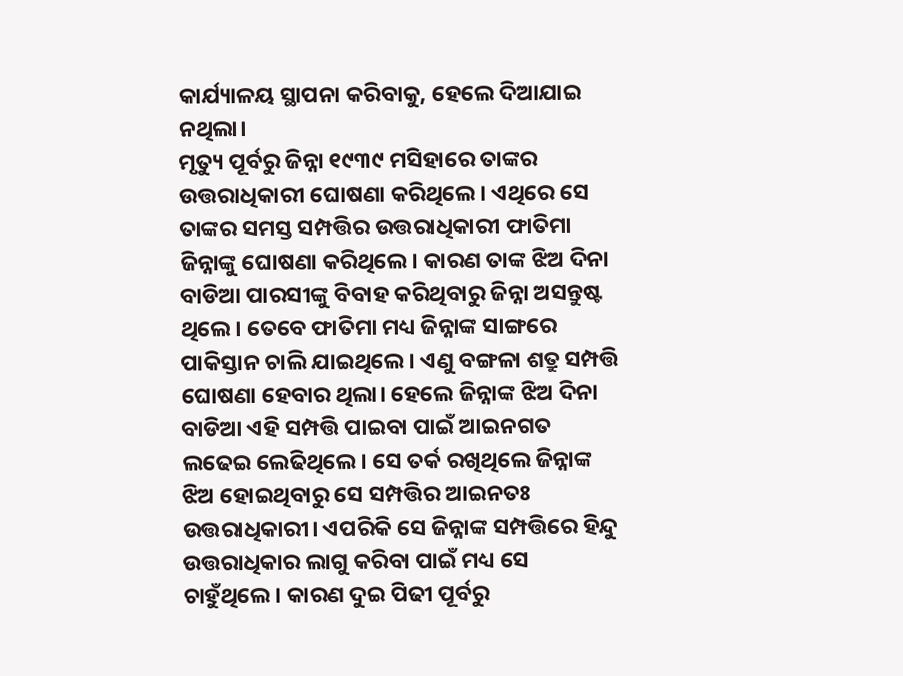କାର୍ଯ୍ୟାଳୟ ସ୍ଥାପନା କରିବାକୁ, ହେଲେ ଦିଆଯାଇ ନଥିଲା।
ମୃତ୍ୟୁ ପୂର୍ବରୁ ଜିନ୍ନା ୧୯୩୯ ମସିହାରେ ତାଙ୍କର ଉତ୍ତରାଧିକାରୀ ଘୋଷଣା କରିଥିଲେ। ଏଥିରେ ସେ ତାଙ୍କର ସମସ୍ତ ସମ୍ପତ୍ତିର ଉତ୍ତରାଧିକାରୀ ଫାତିମା ଜିନ୍ନାଙ୍କୁ ଘୋଷଣା କରିଥିଲେ। କାରଣ ତାଙ୍କ ଝିଅ ଦିନା ବାଡିଆ ପାରସୀଙ୍କୁ ବିବାହ କରିଥିବାରୁ ଜିନ୍ନା ଅସନ୍ତୁଷ୍ଟ ଥିଲେ। ତେବେ ଫାତିମା ମଧ୍ୟ ଜିନ୍ନାଙ୍କ ସାଙ୍ଗରେ ପାକିସ୍ତାନ ଚାଲି ଯାଇଥିଲେ। ଏଣୁ ବଙ୍ଗଳା ଶତ୍ରୁ ସମ୍ପତ୍ତି ଘୋଷଣା ହେବାର ଥିଲା। ହେଲେ ଜିନ୍ନାଙ୍କ ଝିଅ ଦିନା ବାଡିଆ ଏହି ସମ୍ପତ୍ତି ପାଇବା ପାଇଁ ଆଇନଗତ ଲଢେଇ ଲେଢିଥିଲେ। ସେ ତର୍କ ରଖିଥିଲେ ଜିନ୍ନାଙ୍କ ଝିଅ ହୋଇଥିବାରୁ ସେ ସମ୍ପତ୍ତିର ଆଇନତଃ ଉତ୍ତରାଧିକାରୀ। ଏପରିକି ସେ ଜିନ୍ନାଙ୍କ ସମ୍ପତ୍ତିରେ ହିନ୍ଦୁ ଉତ୍ତରାଧିକାର ଲାଗୁ କରିବା ପାଇଁ ମଧ୍ୟ ସେ ଚାହୁଁଥିଲେ। କାରଣ ଦୁଇ ପିଢୀ ପୂର୍ବରୁ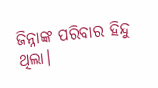ଜିନ୍ନାଙ୍କ ପରିବାର ହିନ୍ଦୁ ଥିଲା।